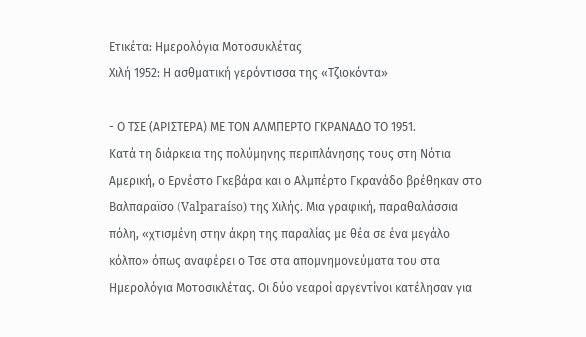Ετικέτα: Ημερολόγια Μοτοσυκλέτας
Χιλή 1952: Η ασθματική γερόντισσα της «Τζιοκόντα»

- Ο ΤΣΕ (ΑΡΙΣΤΕΡΑ) ΜΕ ΤΟΝ ΑΛΜΠΕΡΤΟ ΓΚΡΑΝΑΔΟ ΤΟ 1951.
Κατά τη διάρκεια της πολύμηνης περιπλάνησης τους στη Νότια Αμερική, ο Ερνέστο Γκεβάρα και ο Αλμπέρτο Γκρανάδο βρέθηκαν στο Βαλπαραϊσο (Valparaíso) της Χιλής. Μια γραφική, παραθαλάσσια πόλη, «χτισμένη στην άκρη της παραλίας με θέα σε ένα μεγάλο κόλπο» όπως αναφέρει ο Τσε στα απομνημονεύματα του στα Ημερολόγια Μοτοσικλέτας. Οι δύο νεαροί αργεντίνοι κατέλησαν για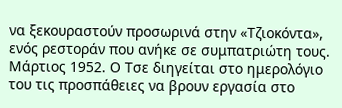να ξεκουραστούν προσωρινά στην «Τζιοκόντα», ενός ρεστοράν που ανήκε σε συμπατριώτη τους.
Μάρτιος 1952. Ο Τσε διηγείται στο ημερολόγιο του τις προσπάθειες να βρουν εργασία στο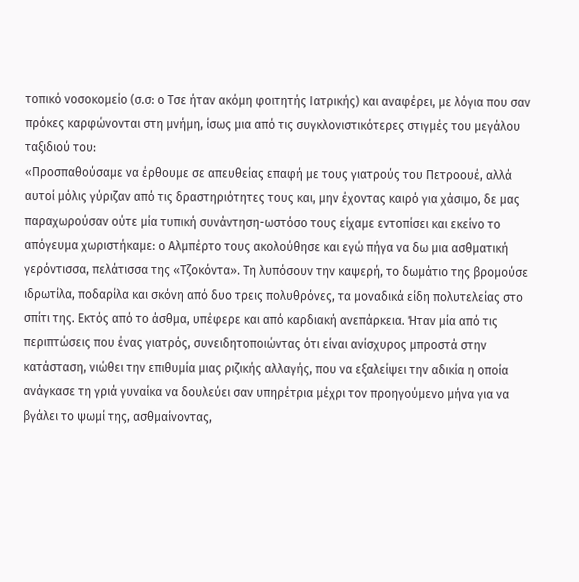τοπικό νοσοκομείο (σ.σ: ο Τσε ήταν ακόμη φοιτητής Ιατρικής) και αναφέρει, με λόγια που σαν πρόκες καρφώνονται στη μνήμη, ίσως μια από τις συγκλονιστικότερες στιγμές του μεγάλου ταξιδιού του:
«Προσπαθούσαμε να έρθουμε σε απευθείας επαφή με τους γιατρούς του Πετροουέ, αλλά αυτοί μόλις γύριζαν από τις δραστηριότητες τους και, μην έχοντας καιρό για χάσιμο, δε μας παραχωρούσαν ούτε μία τυπική συνάντηση-ωστόσο τους είχαμε εντοπίσει και εκείνο το απόγευμα χωριστήκαμε: ο Αλμπέρτο τους ακολούθησε και εγώ πήγα να δω μια ασθματική γερόντισσα, πελάτισσα της «Τζοκόντα». Τη λυπόσουν την καψερή, το δωμάτιο της βρομούσε ιδρωτίλα, ποδαρίλα και σκόνη από δυο τρεις πολυθρόνες, τα μοναδικά είδη πολυτελείας στο σπίτι της. Εκτός από το άσθμα, υπέφερε και από καρδιακή ανεπάρκεια. Ήταν μία από τις περιπτώσεις που ένας γιατρός, συνειδητοποιώντας ότι είναι ανίσχυρος μπροστά στην κατάσταση, νιώθει την επιθυμία μιας ριζικής αλλαγής, που να εξαλείψει την αδικία η οποία ανάγκασε τη γριά γυναίκα να δουλεύει σαν υπηρέτρια μέχρι τον προηγούμενο μήνα για να βγάλει το ψωμί της, ασθμαίνοντας,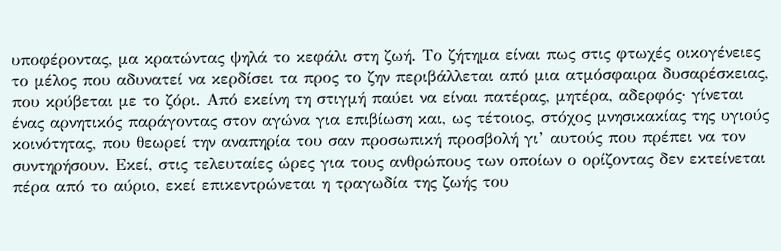υποφέροντας, μα κρατώντας ψηλά το κεφάλι στη ζωή. Το ζήτημα είναι πως στις φτωχές οικογένειες το μέλος που αδυνατεί να κερδίσει τα προς το ζην περιβάλλεται από μια ατμόσφαιρα δυσαρέσκειας, που κρύβεται με το ζόρι. Από εκείνη τη στιγμή παύει να είναι πατέρας, μητέρα, αδερφός· γίνεται ένας αρνητικός παράγοντας στον αγώνα για επιβίωση και, ως τέτοιος, στόχος μνησικακίας της υγιούς κοινότητας, που θεωρεί την αναπηρία του σαν προσωπική προσβολή γι’ αυτούς που πρέπει να τον συντηρήσουν. Εκεί, στις τελευταίες ώρες για τους ανθρώπους των οποίων ο ορίζοντας δεν εκτείνεται πέρα από το αύριο, εκεί επικεντρώνεται η τραγωδία της ζωής του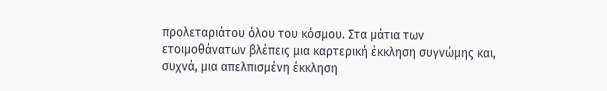προλεταριάτου όλου του κόσμου. Στα μάτια των ετοιμοθάνατων βλέπεις μια καρτερική έκκληση συγνώμης και, συχνά, μια απελπισμένη έκκληση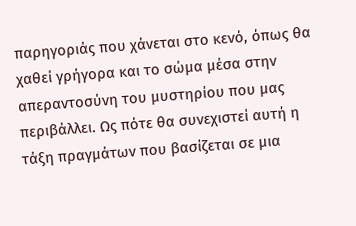παρηγοριάς που χάνεται στο κενό, όπως θα χαθεί γρήγορα και το σώμα μέσα στην απεραντοσύνη του μυστηρίου που μας περιβάλλει. Ως πότε θα συνεχιστεί αυτή η τάξη πραγμάτων που βασίζεται σε μια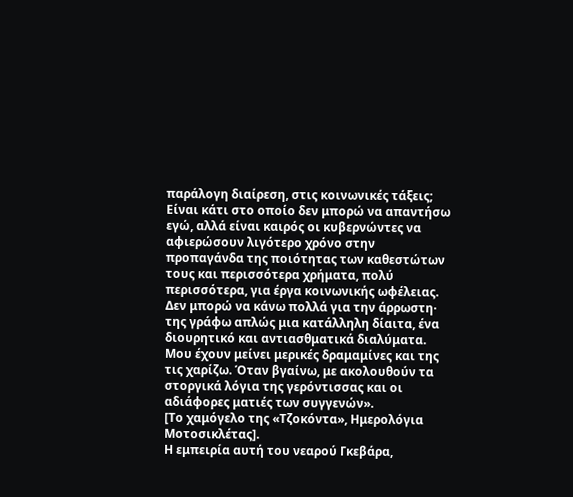παράλογη διαίρεση, στις κοινωνικές τάξεις; Είναι κάτι στο οποίο δεν μπορώ να απαντήσω εγώ, αλλά είναι καιρός οι κυβερνώντες να αφιερώσουν λιγότερο χρόνο στην προπαγάνδα της ποιότητας των καθεστώτων τους και περισσότερα χρήματα, πολύ περισσότερα, για έργα κοινωνικής ωφέλειας. Δεν μπορώ να κάνω πολλά για την άρρωστη· της γράφω απλώς μια κατάλληλη δίαιτα, ένα διουρητικό και αντιασθματικά διαλύματα. Μου έχουν μείνει μερικές δραμαμίνες και της τις χαρίζω. Όταν βγαίνω, με ακολουθούν τα στοργικά λόγια της γερόντισσας και οι αδιάφορες ματιές των συγγενών».
[Το χαμόγελο της «Τζοκόντα», Ημερολόγια Μοτοσικλέτας].
Η εμπειρία αυτή του νεαρού Γκεβάρα,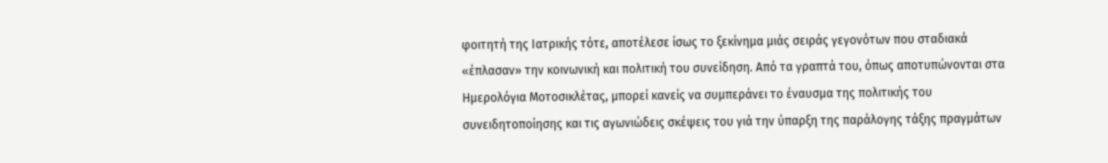φοιτητή της Ιατρικής τότε, αποτέλεσε ίσως το ξεκίνημα μιάς σειράς γεγονότων που σταδιακά «έπλασαν» την κοινωνική και πολιτική του συνείδηση. Από τα γραπτά του, όπως αποτυπώνονται στα Ημερολόγια Μοτοσικλέτας, μπορεί κανείς να συμπεράνει το έναυσμα της πολιτικής του συνειδητοποίησης και τις αγωνιώδεις σκέψεις του γιά την ύπαρξη της παράλογης τάξης πραγμάτων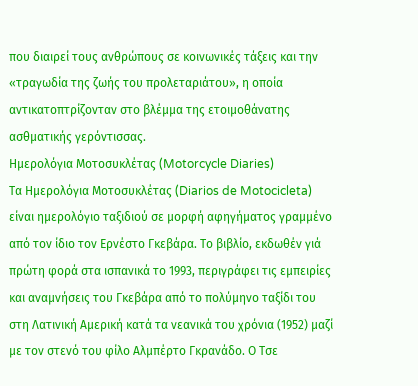που διαιρεί τους ανθρώπους σε κοινωνικές τάξεις και την «τραγωδία της ζωής του προλεταριάτου», η οποία αντικατοπτρίζονταν στο βλέμμα της ετοιμοθάνατης ασθματικής γερόντισσας.
Ημερολόγια Μοτοσυκλέτας (Motorcycle Diaries)
Τα Ημερολόγια Μοτοσυκλέτας (Diarios de Motocicleta) είναι ημερολόγιο ταξιδιού σε μορφή αφηγήματος γραμμένο από τον ίδιο τον Ερνέστο Γκεβάρα. Το βιβλίο, εκδωθέν γιά πρώτη φορά στα ισπανικά το 1993, περιγράφει τις εμπειρίες και αναμνήσεις του Γκεβάρα από το πολύμηνο ταξίδι του στη Λατινική Αμερική κατά τα νεανικά του χρόνια (1952) μαζί με τον στενό του φίλο Αλμπέρτο Γκρανάδο. Ο Τσε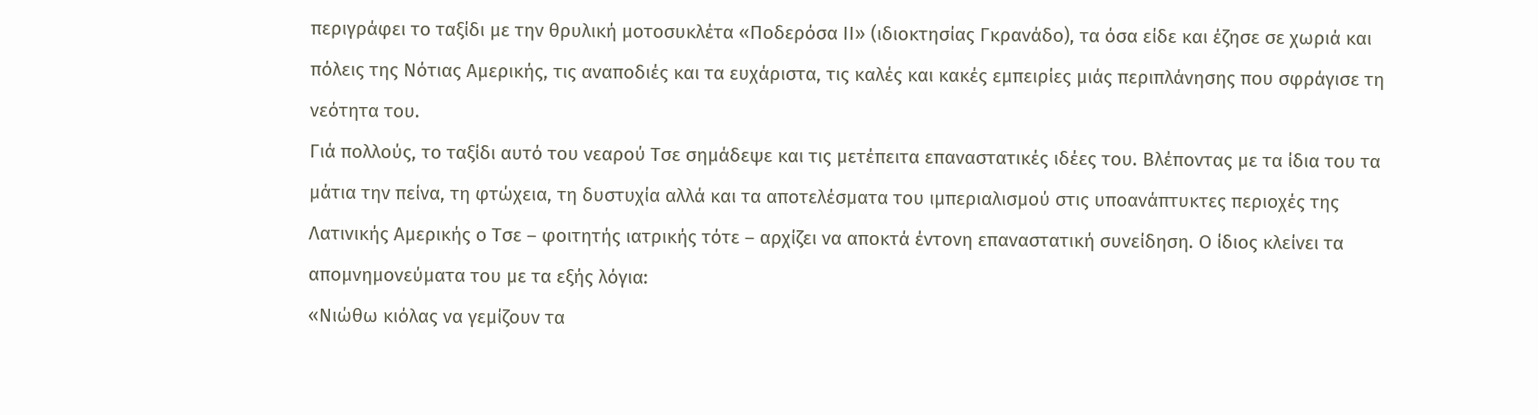περιγράφει το ταξίδι με την θρυλική μοτοσυκλέτα «Ποδερόσα ΙΙ» (ιδιοκτησίας Γκρανάδο), τα όσα είδε και έζησε σε χωριά και πόλεις της Νότιας Αμερικής, τις αναποδιές και τα ευχάριστα, τις καλές και κακές εμπειρίες μιάς περιπλάνησης που σφράγισε τη νεότητα του.
Γιά πολλούς, το ταξίδι αυτό του νεαρού Τσε σημάδεψε και τις μετέπειτα επαναστατικές ιδέες του. Βλέποντας με τα ίδια του τα μάτια την πείνα, τη φτώχεια, τη δυστυχία αλλά και τα αποτελέσματα του ιμπεριαλισμού στις υποανάπτυκτες περιοχές της Λατινικής Αμερικής ο Τσε – φοιτητής ιατρικής τότε – αρχίζει να αποκτά έντονη επαναστατική συνείδηση. Ο ίδιος κλείνει τα απομνημονεύματα του με τα εξής λόγια:
«Νιώθω κιόλας να γεμίζουν τα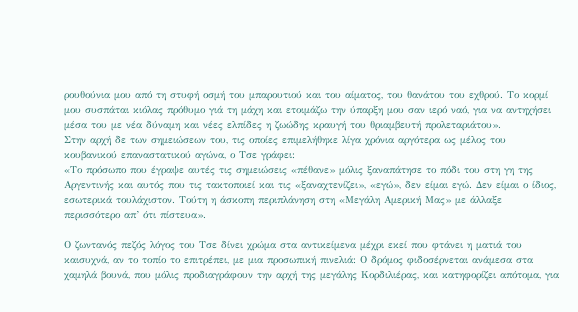ρουθούνια μου από τη στυφή οσμή του μπαρουτιού και του αίματος, του θανάτου του εχθρού. Το κορμί μου συσπάται κιόλας πρόθυμο γιά τη μάχη και ετοιμάζω την ύπαρξη μου σαν ιερό ναό, για να αντηχήσει μέσα του με νέα δύναμη και νέες ελπίδες η ζωώδης κραυγή του θριαμβευτή προλεταριάτου».
Στην αρχή δε των σημειώσεων του, τις οποίες επιμελήθηκε λίγα χρόνια αργότερα ως μέλος του κουβανικού επαναστατικού αγώνα, ο Τσε γράφει:
«Το πρόσωπο που έγραψε αυτές τις σημειώσεις «πέθανε» μόλις ξαναπάτησε το πόδι του στη γη της Αργεντινής και αυτός που τις τακτοποιεί και τις «ξαναχτενίζει», «εγώ», δεν είμαι εγώ. Δεν είμαι ο ίδιος, εσωτερικά τουλάχιστον. Τούτη η άσκοπη περιπλάνηση στη «Μεγάλη Αμερική Μας» με άλλαξε περισσότερο απ’ ότι πίστευα».

Ο ζωντανός πεζός λόγος του Τσε δίνει χρώμα στα αντικείμενα μέχρι εκεί που φτάνει η ματιά του καισυχνά, αν το τοπίο το επιτρέπει, με μια προσωπική πινελιά: Ο δρόμος φιδοσέρνεται ανάμεσα στα χαμηλά βουνά, που μόλις προδιαγράφουν την αρχή της μεγάλης Κορδιλιέρας, και κατηφορίζει απότομα, για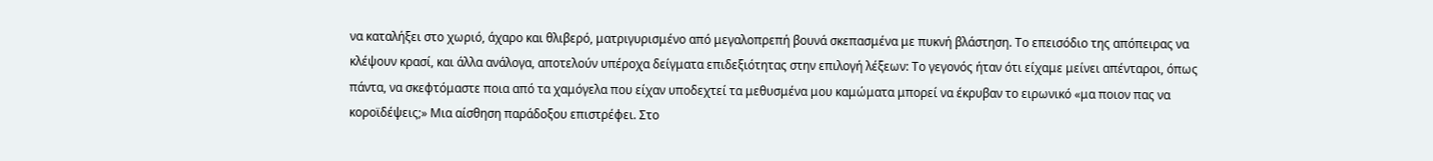να καταλήξει στο χωριό, άχαρο και θλιβερό, ματριγυρισμένο από μεγαλοπρεπή βουνά σκεπασμένα με πυκνή βλάστηση. Το επεισόδιο της απόπειρας να κλέψουν κρασί, και άλλα ανάλογα, αποτελούν υπέροχα δείγματα επιδεξιότητας στην επιλογή λέξεων: Το γεγονός ήταν ότι είχαμε μείνει απένταροι, όπως πάντα, να σκεφτόμαστε ποια από τα χαμόγελα που είχαν υποδεχτεί τα μεθυσμένα μου καμώματα μπορεί να έκρυβαν το ειρωνικό «μα ποιον πας να κοροϊδέψεις;» Μια αίσθηση παράδοξου επιστρέφει. Στο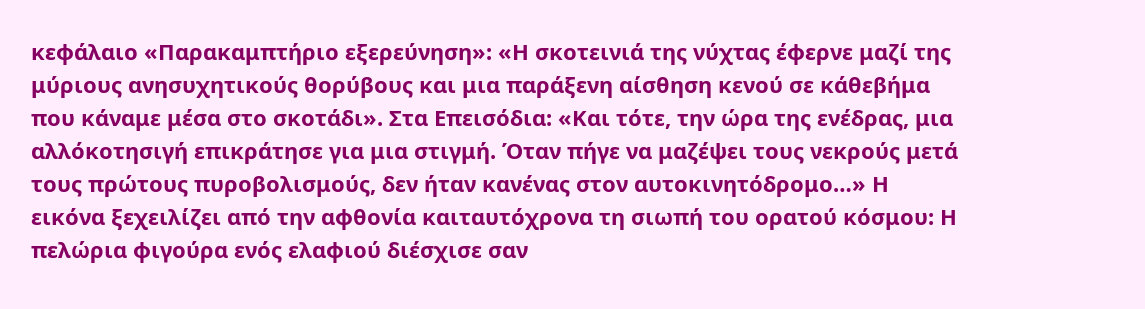κεφάλαιο «Παρακαμπτήριο εξερεύνηση»: «Η σκοτεινιά της νύχτας έφερνε μαζί της μύριους ανησυχητικούς θορύβους και μια παράξενη αίσθηση κενού σε κάθεβήμα που κάναμε μέσα στο σκοτάδι». Στα Επεισόδια: «Και τότε, την ώρα της ενέδρας, μια αλλόκοτησιγή επικράτησε για μια στιγμή. Όταν πήγε να μαζέψει τους νεκρούς μετά τους πρώτους πυροβολισμούς, δεν ήταν κανένας στον αυτοκινητόδρομο…» Η εικόνα ξεχειλίζει από την αφθονία καιταυτόχρονα τη σιωπή του ορατού κόσμου: Η πελώρια φιγούρα ενός ελαφιού διέσχισε σαν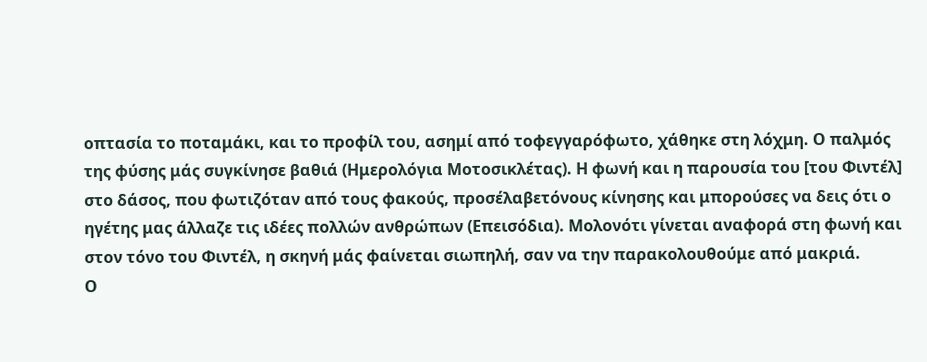οπτασία το ποταμάκι, και το προφίλ του, ασημί από τοφεγγαρόφωτο, χάθηκε στη λόχμη. Ο παλμός της φύσης μάς συγκίνησε βαθιά (Ημερολόγια Μοτοσικλέτας). Η φωνή και η παρουσία του [του Φιντέλ] στο δάσος, που φωτιζόταν από τους φακούς, προσέλαβετόνους κίνησης και μπορούσες να δεις ότι ο ηγέτης μας άλλαζε τις ιδέες πολλών ανθρώπων (Επεισόδια). Μολονότι γίνεται αναφορά στη φωνή και στον τόνο του Φιντέλ, η σκηνή μάς φαίνεται σιωπηλή, σαν να την παρακολουθούμε από μακριά.
Ο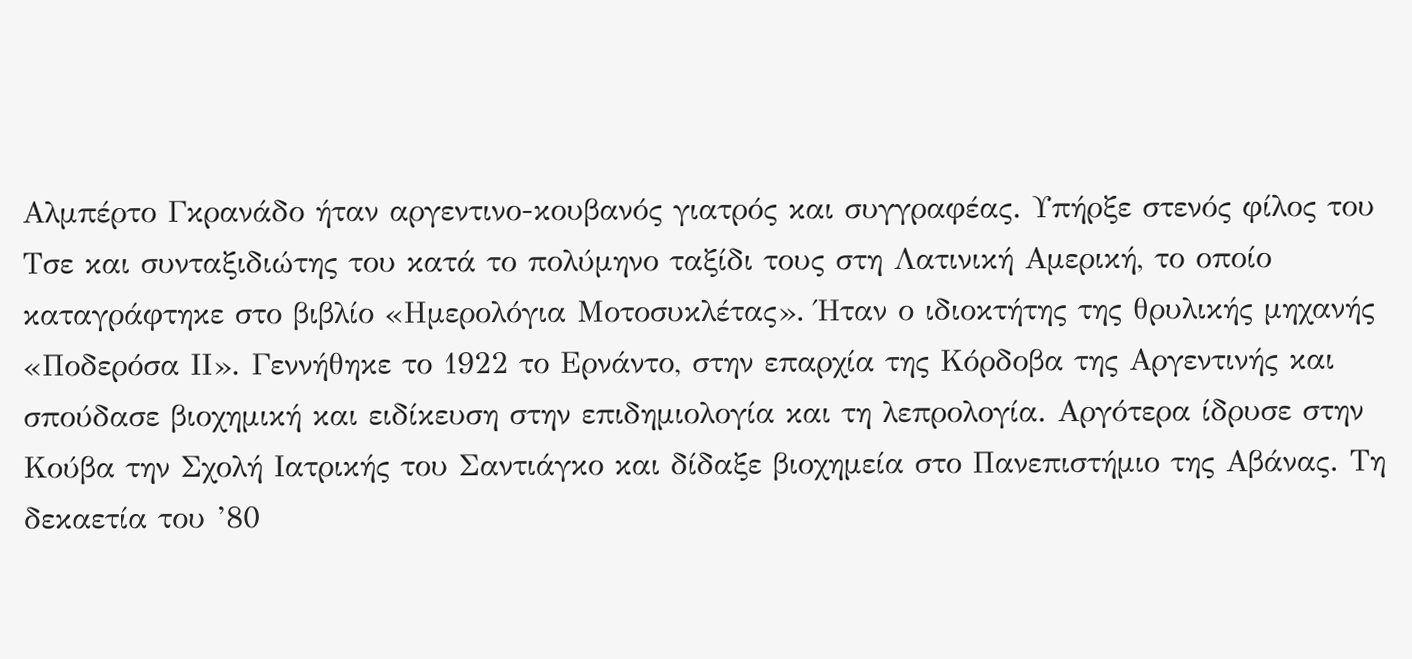Αλμπέρτο Γκρανάδο ήταν αργεντινο-κουβανός γιατρός και συγγραφέας. Υπήρξε στενός φίλος του Τσε και συνταξιδιώτης του κατά το πολύμηνο ταξίδι τους στη Λατινική Αμερική, το οποίο καταγράφτηκε στο βιβλίο «Ημερολόγια Μοτοσυκλέτας». Ήταν ο ιδιοκτήτης της θρυλικής μηχανής «Ποδερόσα ΙΙ». Γεννήθηκε το 1922 το Ερνάντο, στην επαρχία της Κόρδοβα της Αργεντινής και σπούδασε βιοχημική και ειδίκευση στην επιδημιολογία και τη λεπρολογία. Αργότερα ίδρυσε στην Κούβα την Σχολή Ιατρικής του Σαντιάγκο και δίδαξε βιοχημεία στο Πανεπιστήμιο της Αβάνας. Τη δεκαετία του ’80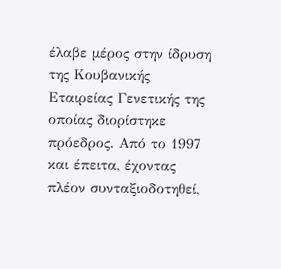έλαβε μέρος στην ίδρυση της Κουβανικής Εταιρείας Γενετικής της οποίας διορίστηκε πρόεδρος. Από το 1997 και έπειτα, έχοντας πλέον συνταξιοδοτηθεί,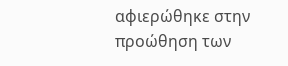αφιερώθηκε στην προώθηση των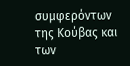συμφερόντων της Κούβας και των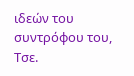ιδεών του συντρόφου του, Τσε.